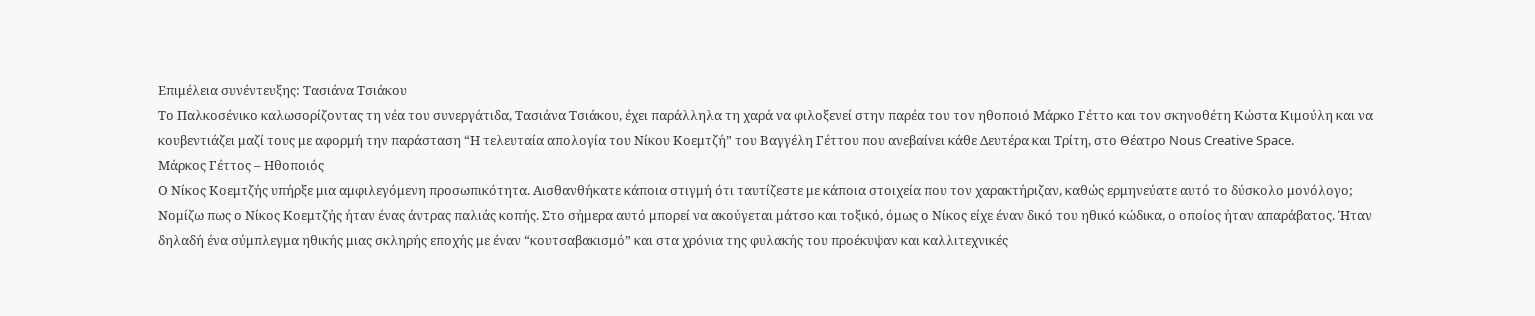Επιμέλεια συνέντευξης: Τασιάνα Τσιάκου
Το Παλκοσένικο καλωσορίζοντας τη νέα του συνεργάτιδα, Τασιάνα Τσιάκου, έχει παράλληλα τη χαρά να φιλοξενεί στην παρέα του τον ηθοποιό Μάρκο Γέττο και τον σκηνοθέτη Κώστα Κιμούλη και να κουβεντιάζει μαζί τους με αφορμή την παράσταση “Η τελευταία απολογία του Νίκου Κοεμτζή” του Βαγγέλη Γέττου που ανεβαίνει κάθε Δευτέρα και Τρίτη, στο Θέατρο Nous Creative Space.
Μάρκος Γέττος – Ηθοποιός
Ο Νίκος Κοεμτζής υπήρξε μια αμφιλεγόμενη προσωπικότητα. Αισθανθήκατε κάποια στιγμή ότι ταυτίζεστε με κάποια στοιχεία που τον χαρακτήριζαν, καθώς ερμηνεύατε αυτό το δύσκολο μονόλογο;
Νομίζω πως ο Νίκος Κοεμτζής ήταν ένας άντρας παλιάς κοπής. Στο σήμερα αυτό μπορεί να ακούγεται μάτσο και τοξικό, όμως ο Νίκος είχε έναν δικό του ηθικό κώδικα, ο οποίος ήταν απαράβατος. Ήταν δηλαδή ένα σύμπλεγμα ηθικής μιας σκληρής εποχής με έναν “κουτσαβακισμό” και στα χρόνια της φυλακής του προέκυψαν και καλλιτεχνικές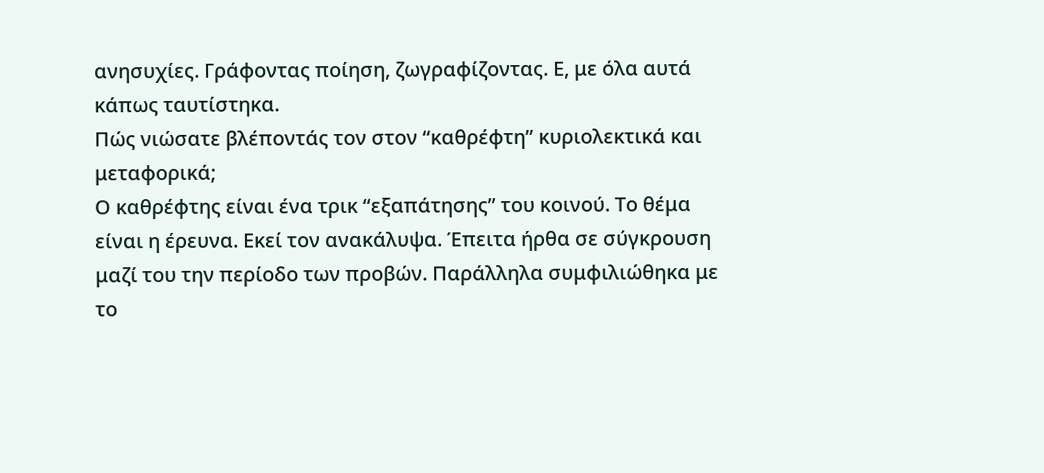ανησυχίες. Γράφοντας ποίηση, ζωγραφίζοντας. Ε, με όλα αυτά κάπως ταυτίστηκα.
Πώς νιώσατε βλέποντάς τον στον “καθρέφτη” κυριολεκτικά και μεταφορικά;
Ο καθρέφτης είναι ένα τρικ “εξαπάτησης” του κοινού. Το θέμα είναι η έρευνα. Εκεί τον ανακάλυψα. Έπειτα ήρθα σε σύγκρουση μαζί του την περίοδο των προβών. Παράλληλα συμφιλιώθηκα με το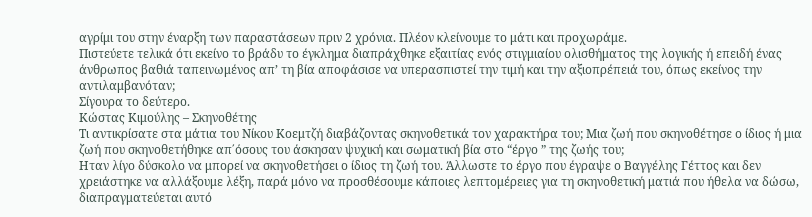αγρίμι του στην έναρξη των παραστάσεων πριν 2 χρόνια. Πλέον κλείνουμε το μάτι και προχωράμε.
Πιστεύετε τελικά ότι εκείνο το βράδυ το έγκλημα διαπράχθηκε εξαιτίας ενός στιγμιαίου ολισθήματος της λογικής ή επειδή ένας άνθρωπος βαθιά ταπεινωμένος απ’ τη βία αποφάσισε να υπερασπιστεί την τιμή και την αξιοπρέπειά του, όπως εκείνος την αντιλαμβανόταν;
Σίγουρα το δεύτερο.
Κώστας Κιμούλης – Σκηνοθέτης
Τι αντικρίσατε στα μάτια του Νίκου Κοεμτζή διαβάζοντας σκηνοθετικά τον χαρακτήρα του; Μια ζωή που σκηνοθέτησε ο ίδιος ή μια ζωή που σκηνοθετήθηκε απ΄όσους του άσκησαν ψυχική και σωματική βία στο “έργο ” της ζωής του;
Ηταν λίγο δύσκολο να μπορεί να σκηνοθετήσει ο ίδιος τη ζωή του. Άλλωστε το έργο που έγραψε ο Βαγγέλης Γέττος και δεν χρειάστηκε να αλλάξουμε λέξη, παρά μόνο να προσθέσουμε κάποιες λεπτομέρειες για τη σκηνοθετική ματιά που ήθελα να δώσω, διαπραγματεύεται αυτό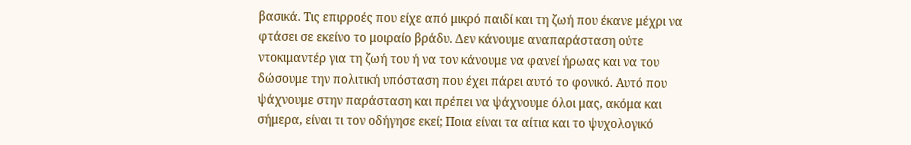βασικά. Τις επιρροές που είχε από μικρό παιδί και τη ζωή που έκανε μέχρι να φτάσει σε εκείνο το μοιραίο βράδυ. Δεν κάνουμε αναπαράσταση ούτε ντοκιμαντέρ για τη ζωή του ή να τον κάνουμε να φανεί ήρωας και να του δώσουμε την πολιτική υπόσταση που έχει πάρει αυτό το φονικό. Αυτό που ψάχνουμε στην παράσταση και πρέπει να ψάχνουμε όλοι μας, ακόμα και σήμερα, είναι τι τον οδήγησε εκεί; Ποια είναι τα αίτια και το ψυχολογικό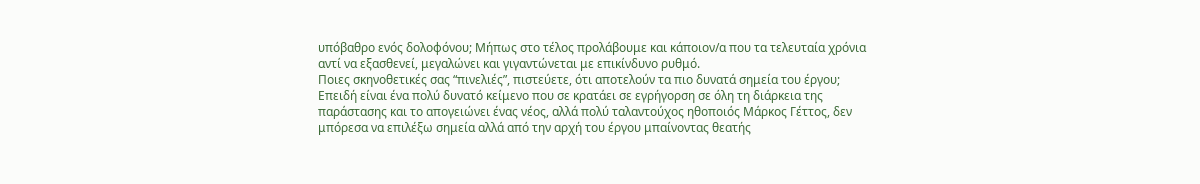υπόβαθρο ενός δολοφόνου; Μήπως στο τέλος προλάβουμε και κάποιον/α που τα τελευταία χρόνια αντί να εξασθενεί, μεγαλώνει και γιγαντώνεται με επικίνδυνο ρυθμό.
Ποιες σκηνοθετικές σας “πινελιές”, πιστεύετε, ότι αποτελούν τα πιο δυνατά σημεία του έργου;
Επειδή είναι ένα πολύ δυνατό κείμενο που σε κρατάει σε εγρήγορση σε όλη τη διάρκεια της παράστασης και το απογειώνει ένας νέος, αλλά πολύ ταλαντούχος ηθοποιός Μάρκος Γέττος, δεν μπόρεσα να επιλέξω σημεία αλλά από την αρχή του έργου μπαίνοντας θεατής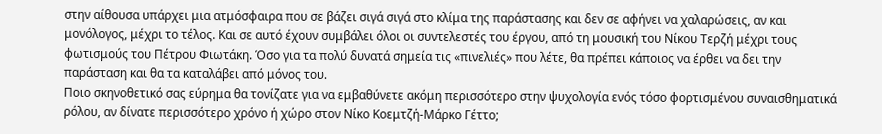στην αίθουσα υπάρχει μια ατμόσφαιρα που σε βάζει σιγά σιγά στο κλίμα της παράστασης και δεν σε αφήνει να χαλαρώσεις, αν και μονόλογος, μέχρι το τέλος. Και σε αυτό έχουν συμβάλει όλοι οι συντελεστές του έργου, από τη μουσική του Νίκου Τερζή μέχρι τους φωτισμούς του Πέτρου Φιωτάκη. Όσο για τα πολύ δυνατά σημεία τις «πινελιές» που λέτε, θα πρέπει κάποιος να έρθει να δει την παράσταση και θα τα καταλάβει από μόνος του.
Ποιο σκηνοθετικό σας εύρημα θα τονίζατε για να εμβαθύνετε ακόμη περισσότερο στην ψυχολογία ενός τόσο φορτισμένου συναισθηματικά ρόλου, αν δίνατε περισσότερο χρόνο ή χώρο στον Νίκο Κοεμτζή-Μάρκο Γέττο;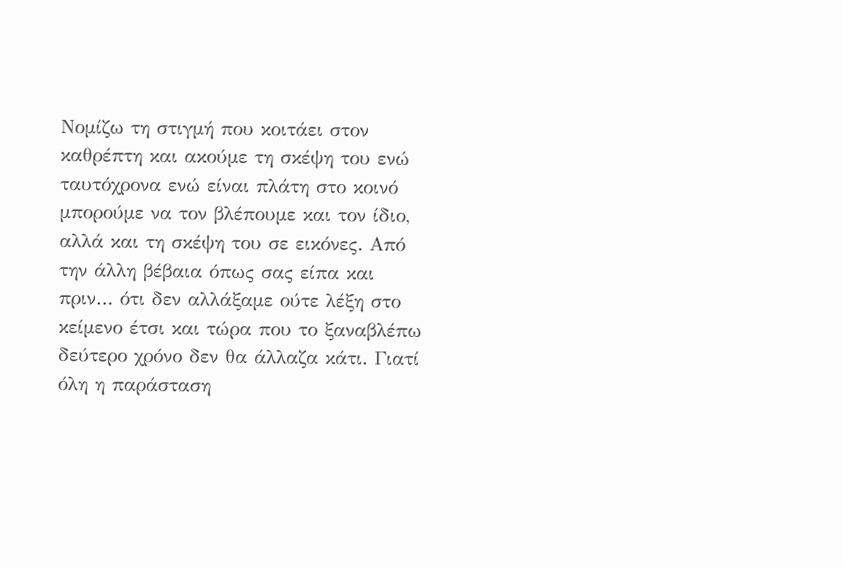Νομίζω τη στιγμή που κοιτάει στον καθρέπτη και ακούμε τη σκέψη του ενώ ταυτόχρονα ενώ είναι πλάτη στο κοινό μπορούμε να τον βλέπουμε και τον ίδιο, αλλά και τη σκέψη του σε εικόνες. Από την άλλη βέβαια όπως σας είπα και πριν… ότι δεν αλλάξαμε ούτε λέξη στο κείμενο έτσι και τώρα που το ξαναβλέπω δεύτερο χρόνο δεν θα άλλαζα κάτι. Γιατί όλη η παράσταση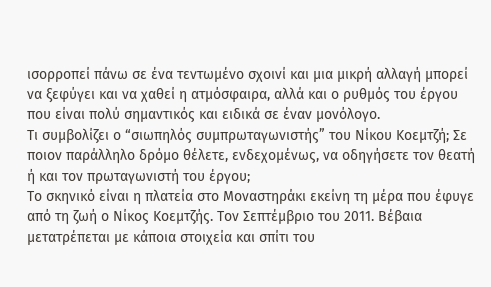ισορροπεί πάνω σε ένα τεντωμένο σχοινί και μια μικρή αλλαγή μπορεί να ξεφύγει και να χαθεί η ατμόσφαιρα, αλλά και ο ρυθμός του έργου που είναι πολύ σημαντικός και ειδικά σε έναν μονόλογο.
Τι συμβολίζει ο “σιωπηλός συμπρωταγωνιστής” του Νίκου Κοεμτζή; Σε ποιον παράλληλο δρόμο θέλετε, ενδεχομένως, να οδηγήσετε τον θεατή ή και τον πρωταγωνιστή του έργου;
Το σκηνικό είναι η πλατεία στο Μοναστηράκι εκείνη τη μέρα που έφυγε από τη ζωή ο Νίκος Κοεμτζής. Τον Σεπτέμβριο του 2011. Βέβαια μετατρέπεται με κάποια στοιχεία και σπίτι του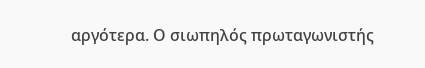αργότερα. Ο σιωπηλός πρωταγωνιστής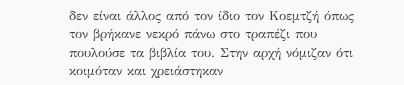δεν είναι άλλος από τον ίδιο τον Κοεμτζή όπως τον βρήκανε νεκρό πάνω στο τραπέζι που πουλούσε τα βιβλία του. Στην αρχή νόμιζαν ότι κοιμόταν και χρειάστηκαν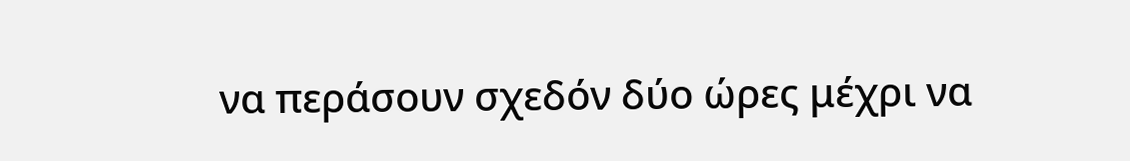να περάσουν σχεδόν δύο ώρες μέχρι να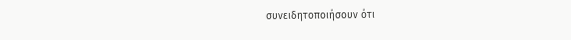συνειδητοποιήσουν ότι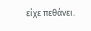είχε πεθάνει.